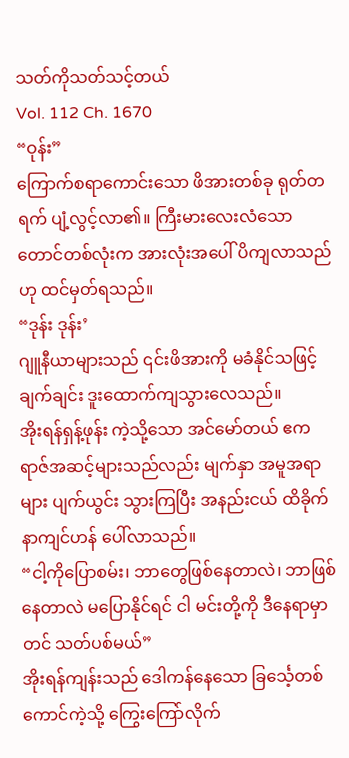သတ်ကိုသတ်သင့်တယ်
Vol. 112 Ch. 1670
“ဝုန်း”
ကြောက်စရာကောင်းသော ဖိအားတစ်ခု ရုတ်တရက် ပျံ့လွင့်လာ၏။ ကြီးမားလေးလံသော တောင်တစ်လုံးက အားလုံးအပေါ် ပိကျလာသည်ဟု ထင်မှတ်ရသည်။
“ဒုန်း ဒုန်း’
ဂျူနီယာများသည် ၎င်းဖိအားကို မခံနိုင်သဖြင့် ချက်ချင်း ဒူးထောက်ကျသွားလေသည်။
အိုးရန်ရှန့်ဖုန်း ကဲ့သို့သော အင်မော်တယ် ဧကရာဇ်အဆင့်များသည်လည်း မျက်နှာ အမူအရာများ ပျက်ယွင်း သွားကြပြီး အနည်းငယ် ထိခိုက်နာကျင်ဟန် ပေါ်လာသည်။
“ငါ့ကိုပြောစမ်း၊ ဘာတွေဖြစ်နေတာလဲ၊ ဘာဖြစ်နေတာလဲ မပြောနိုင်ရင် ငါ မင်းတို့ကို ဒီနေရာမှာတင် သတ်ပစ်မယ်”
အိုးရန်ကျန်းသည် ဒေါကန်နေသော ခြင်္သေ့တစ်ကောင်ကဲ့သို့ ကြွေးကြော်လိုက်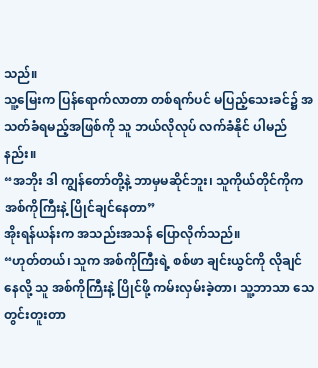သည်။
သူ့မြေးက ပြန်ရောက်လာတာ တစ်ရက်ပင် မပြည့်သေးခင်၌ အသတ်ခံရမည့်အဖြစ်ကို သူ ဘယ်လိုလုပ် လက်ခံနိုင် ပါမည်နည်း။
“အဘိုး ဒါ ကျွန်တော်တို့နဲ့ ဘာမှမဆိုင်ဘူး၊ သူကိုယ်တိုင်ကိုက အစ်ကိုကြီးနဲ့ ပြိုင်ချင်နေတာ”
အိုးရန်ယန်းက အသည်းအသန် ပြောလိုက်သည်။
“ဟုတ်တယ်၊ သူက အစ်ကိုကြီးရဲ့ စစ်ဖာ ချင်းယွင်ကို လိုချင်နေလို့ သူ အစ်ကိုကြီးနဲ့ ပြိုင်ဖို့ ကမ်းလှမ်းခဲ့တာ၊ သူ့ဘာသာ သေတွင်းတူးတာ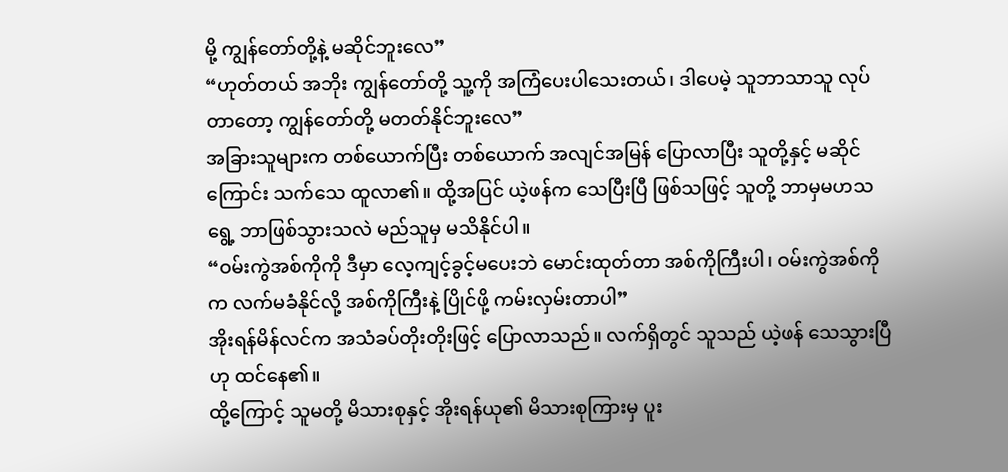မို့ ကျွန်တော်တို့နဲ့ မဆိုင်ဘူးလေ”
“ဟုတ်တယ် အဘိုး ကျွန်တော်တို့ သူ့ကို အကြံပေးပါသေးတယ်၊ ဒါပေမဲ့ သူဘာသာသူ လုပ်တာတော့ ကျွန်တော်တို့ မတတ်နိုင်ဘူးလေ”
အခြားသူများက တစ်ယောက်ပြီး တစ်ယောက် အလျင်အမြန် ပြောလာပြီး သူတို့နှင့် မဆိုင်ကြောင်း သက်သေ ထူလာ၏။ ထို့အပြင် ယဲ့ဖန်က သေပြီးပြီ ဖြစ်သဖြင့် သူတို့ ဘာမှမဟသရွေ့ ဘာဖြစ်သွားသလဲ မည်သူမှ မသိနိုင်ပါ။
“ဝမ်းကွဲအစ်ကိုကို ဒီမှာ လေ့ကျင့်ခွင့်မပေးဘဲ မောင်းထုတ်တာ အစ်ကိုကြီးပါ၊ ဝမ်းကွဲအစ်ကိုက လက်မခံနိုင်လို့ အစ်ကိုကြီးနဲ့ ပြိုင်ဖို့ ကမ်းလှမ်းတာပါ”
အိုးရန်မိန်လင်က အသံခပ်တိုးတိုးဖြင့် ပြောလာသည်။ လက်ရှိတွင် သူသည် ယဲ့ဖန် သေသွားပြီဟု ထင်နေ၏။
ထို့ကြောင့် သူမတို့ မိသားစုနှင့် အိုးရန်ယု၏ မိသားစုကြားမှ ပူး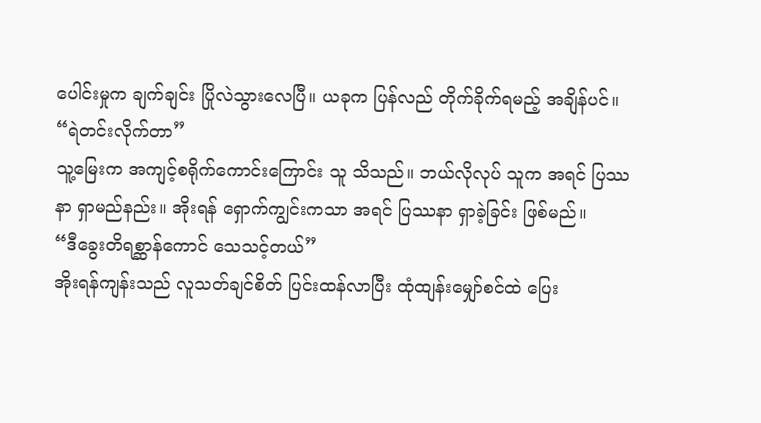ပေါင်းမှုက ချက်ချင်း ပြိုလဲသွားလေပြီ။ ယခုက ပြန်လည် တိုက်ခိုက်ရမည့် အချိန်ပင်။
“ရဲတင်းလိုက်တာ”
သူ့မြေးက အကျင့်စရိုက်ကောင်းကြောင်း သူ သိသည်။ ဘယ်လိုလုပ် သူက အရင် ပြဿနာ ရှာမည်နည်း။ အိုးရန် ရှောက်ကျွင်းကသာ အရင် ပြဿနာ ရှာခဲ့ခြင်း ဖြစ်မည်။
“ဒီခွေးတိရစ္ဆာန်ကောင် သေသင့်တယ်”
အိုးရန်ကျန်းသည် လူသတ်ချင်စိတ် ပြင်းထန်လာပြီး ထုံထျန်းမျှော်စင်ထဲ ပြေး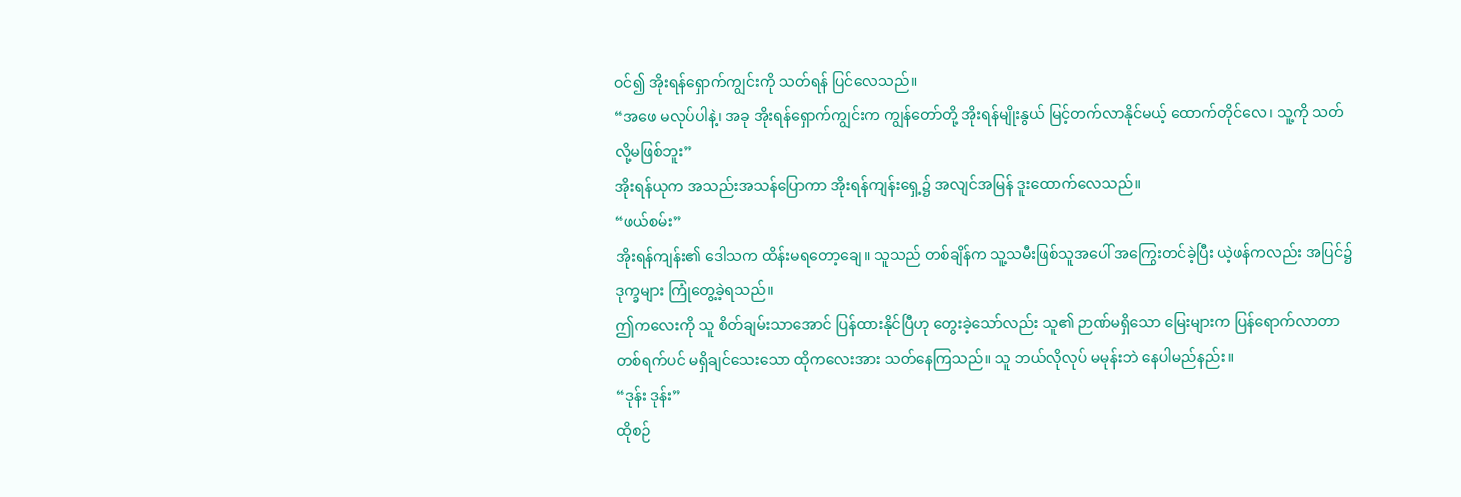ဝင်၍ အိုးရန်ရှောက်ကျွင်းကို သတ်ရန် ပြင်လေသည်။
“အဖေ မလုပ်ပါနဲ့၊ အခု အိုးရန်ရှောက်ကျွင်းက ကျွန်တော်တို့ အိုးရန်မျိုးနွယ် မြင့်တက်လာနိုင်မယ့် ထောက်တိုင်လေ၊ သူ့ကို သတ်လို့မဖြစ်ဘူး”
အိုးရန်ယုက အသည်းအသန်ပြောကာ အိုးရန်ကျန်းရှေ့၌ အလျင်အမြန် ဒူးထောက်လေသည်။
“ဖယ်စမ်း”
အိုးရန်ကျန်း၏ ဒေါသက ထိန်းမရတော့ချေ။ သူသည် တစ်ချိန်က သူ့သမီးဖြစ်သူအပေါ် အကြွေးတင်ခဲ့ပြီး ယဲ့ဖန်ကလည်း အပြင်၌ ဒုက္ခများ ကြုံတွေ့ခဲ့ရသည်။
ဤကလေးကို သူ စိတ်ချမ်းသာအောင် ပြန်ထားနိုင်ပြီဟု တွေးခဲ့သော်လည်း သူ၏ ဉာဏ်မရှိသော မြေးများက ပြန်ရောက်လာတာ တစ်ရက်ပင် မရှိချင်သေးသော ထိုကလေးအား သတ်နေကြသည်။ သူ ဘယ်လိုလုပ် မမုန်းဘဲ နေပါမည်နည်း။
“ဒုန်း ဒုန်း”
ထိုစဉ်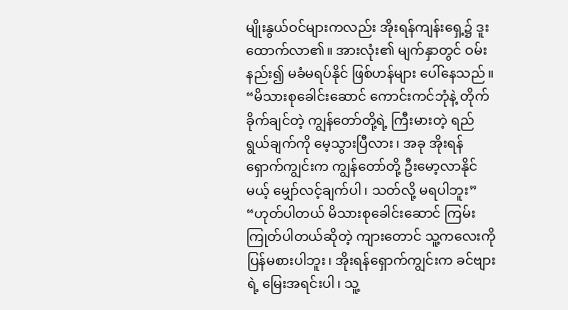မျိုးနွယ်ဝင်များကလည်း အိုးရန်ကျန်းရှေ့၌ ဒူးထောက်လာ၏။ အားလုံး၏ မျက်နှာတွင် ဝမ်းနည်း၍ မခံမရပ်နိုင် ဖြစ်ဟန်များ ပေါ်နေသည်။
“မိသားစုခေါင်းဆောင် ကောင်းကင်ဘုံနဲ့ တိုက်ခိုက်ချင်တဲ့ ကျွန်တော်တို့ရဲ့ ကြီးမားတဲ့ ရည်ရွယ်ချက်ကို မေ့သွားပြီလား၊ အခု အိုးရန်ရှောက်ကျွင်းက ကျွန်တော်တို့ ဦးမော့လာနိုင်မယ့် မျှော်လင့်ချက်ပါ၊ သတ်လို့ မရပါဘူး”
“ဟုတ်ပါတယ် မိသားစုခေါင်းဆောင် ကြမ်းကြုတ်ပါတယ်ဆိုတဲ့ ကျားတောင် သူ့ကလေးကို ပြန်မစားပါဘူး၊ အိုးရန်ရှောက်ကျွင်းက ခင်ဗျားရဲ့ မြေးအရင်းပါ၊ သူ့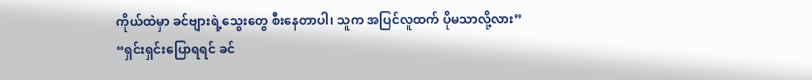ကိုယ်ထဲမှာ ခင်ဗျားရဲ့သွေးတွေ စီးနေတာပါ၊ သူက အပြင်လူထက် ပိုမသာလို့လား”
“ရှင်းရှင်းပြောရရင် ခင်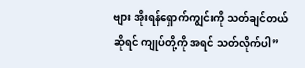ဗျား အိုးရန်ရှောက်ကျွင်းကို သတ်ချင်တယ်ဆိုရင် ကျုပ်တို့ကို အရင် သတ်လိုက်ပါ”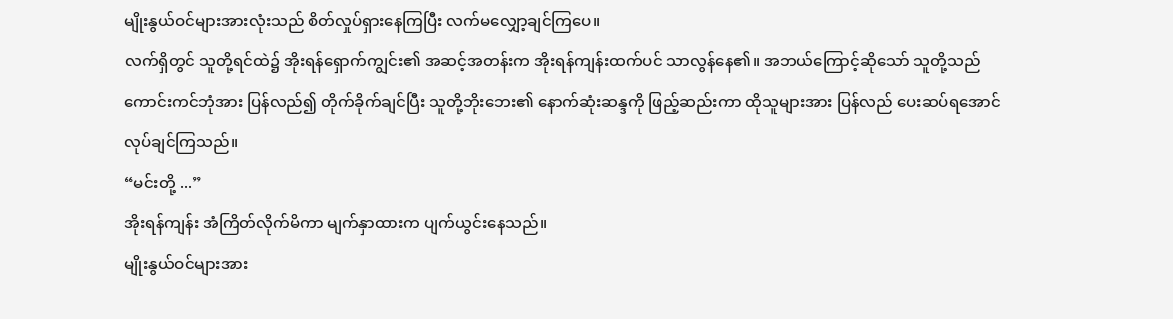မျိုးနွယ်ဝင်များအားလုံးသည် စိတ်လှုပ်ရှားနေကြပြီး လက်မလျှော့ချင်ကြပေ။
လက်ရှိတွင် သူတို့ရင်ထဲ၌ အိုးရန်ရှောက်ကျွင်း၏ အဆင့်အတန်းက အိုးရန်ကျန်းထက်ပင် သာလွန်နေ၏။ အဘယ်ကြောင့်ဆိုသော် သူတို့သည် ကောင်းကင်ဘုံအား ပြန်လည်၍ တိုက်ခိုက်ချင်ပြီး သူတို့ဘိုးဘေး၏ နောက်ဆုံးဆန္ဒကို ဖြည့်ဆည်းကာ ထိုသူများအား ပြန်လည် ပေးဆပ်ရအောင် လုပ်ချင်ကြသည်။
“မင်းတို့ ...”
အိုးရန်ကျန်း အံကြိတ်လိုက်မိကာ မျက်နှာထားက ပျက်ယွင်းနေသည်။
မျိုးနွယ်ဝင်များအား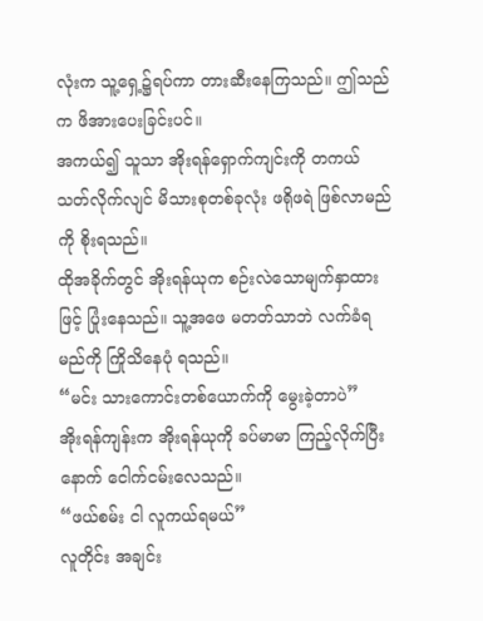လုံးက သူ့ရှေ့၌ရပ်ကာ တားဆီးနေကြသည်။ ဤသည်က ဖိအားပေးခြင်းပင်။
အကယ်၍ သူသာ အိုးရန်ရှောက်ကျင်းကို တကယ် သတ်လိုက်လျင် မိသားစုတစ်ခုလုံး ဖရိုဖရဲ ဖြစ်လာမည်ကို စိုးရသည်။
ထိုအခိုက်တွင် အိုးရန်ယုက စဉ်းလဲသောမျက်နှာထားဖြင့် ပြုံးနေသည်။ သူ့အဖေ မတတ်သာဘဲ လက်ခံရမည်ကို ကြိုသိနေပုံ ရသည်။
“မင်း သားကောင်းတစ်ယောက်ကို မွေးခဲ့တာပဲ”
အိုးရန်ကျန်းက အိုးရန်ယုကို ခပ်မာမာ ကြည့်လိုက်ပြီးနောက် ငေါက်ငမ်းလေသည်။
“ဖယ်စမ်း ငါ လူကယ်ရမယ်”
လူတိုင်း အချင်း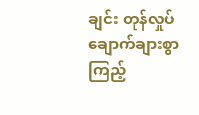ချင်း တုန်လှုပ်ချောက်ချားစွာ ကြည့်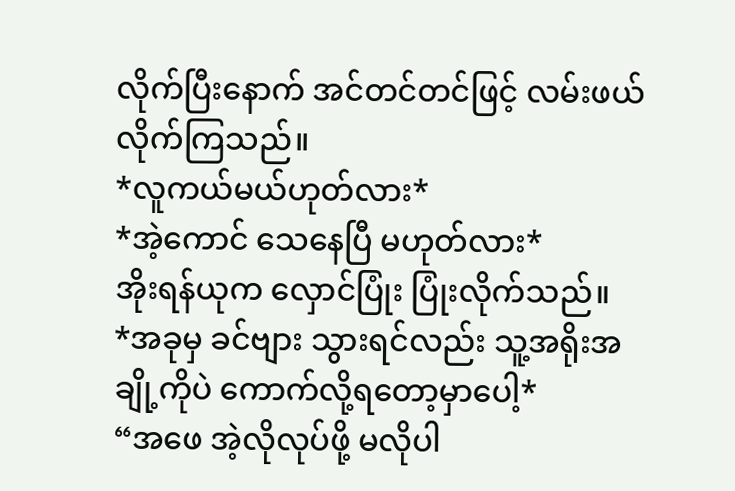လိုက်ပြီးနောက် အင်တင်တင်ဖြင့် လမ်းဖယ်လိုက်ကြသည်။
*လူကယ်မယ်ဟုတ်လား*
*အဲ့ကောင် သေနေပြီ မဟုတ်လား*
အိုးရန်ယုက လှောင်ပြုံး ပြုံးလိုက်သည်။
*အခုမှ ခင်ဗျား သွားရင်လည်း သူ့အရိုးအချို့ကိုပဲ ကောက်လို့ရတော့မှာပေါ့*
“အဖေ အဲ့လိုလုပ်ဖို့ မလိုပါ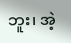ဘူး၊ အဲ့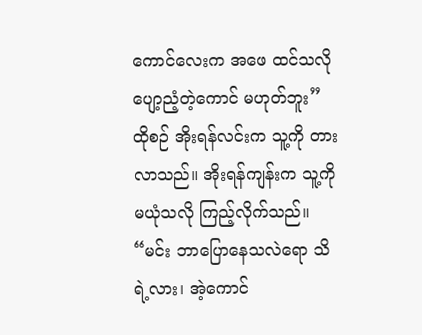ကောင်လေးက အဖေ ထင်သလို ပျော့ညံ့တဲ့ကောင် မဟုတ်ဘူး”
ထိုစဉ် အိုးရန်လင်းက သူ့ကို တားလာသည်။ အိုးရန်ကျန်းက သူ့ကို မယုံသလို ကြည့်လိုက်သည်။
“မင်း ဘာပြောနေသလဲရော သိရဲ့လား၊ အဲ့ကောင်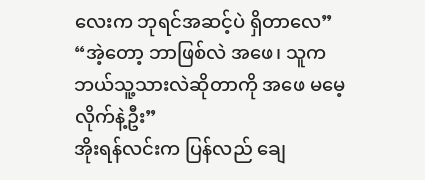လေးက ဘုရင်အဆင့်ပဲ ရှိတာလေ”
“အဲ့တော့ ဘာဖြစ်လဲ အဖေ၊ သူက ဘယ်သူ့သားလဲဆိုတာကို အဖေ မမေ့လိုက်နဲ့ဦး”
အိုးရန်လင်းက ပြန်လည် ချေ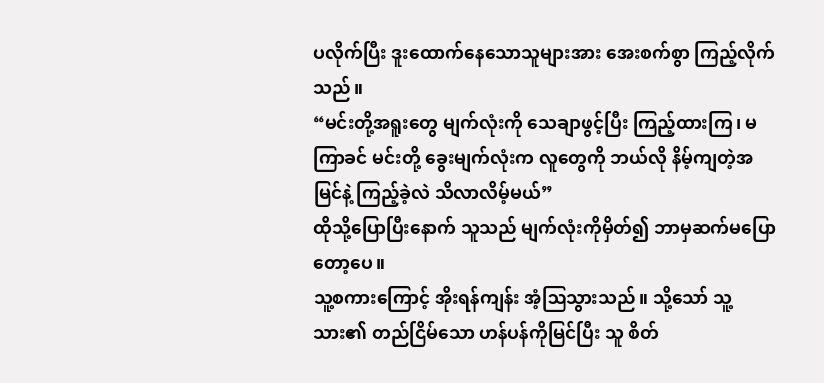ပလိုက်ပြီး ဒူးထောက်နေသောသူများအား အေးစက်စွာ ကြည့်လိုက်သည်။
“မင်းတို့အရူးတွေ မျက်လုံးကို သေချာဖွင့်ပြီး ကြည့်ထားကြ၊ မကြာခင် မင်းတို့ ခွေးမျက်လုံးက လူတွေကို ဘယ်လို နိမ့်ကျတဲ့အမြင်နဲ့ ကြည့်ခဲ့လဲ သိလာလိမ့်မယ်”
ထိုသို့ပြောပြီးနောက် သူသည် မျက်လုံးကိုမှိတ်၍ ဘာမှဆက်မပြောတော့ပေ။
သူ့စကားကြောင့် အိုးရန်ကျန်း အံ့ဩသွားသည်။ သို့သော် သူ့သား၏ တည်ငြိမ်သော ဟန်ပန်ကိုမြင်ပြီး သူ စိတ်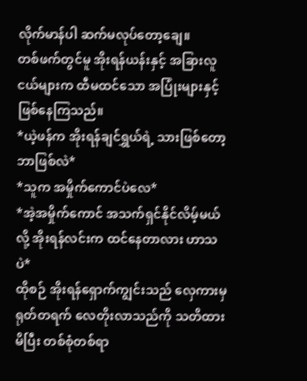လိုက်မာန်ပါ ဆက်မလုပ်တော့ချေ။
တစ်ဖက်တွင်မူ အိုးရန်ယန်းနှင့် အခြားလူငယ်များက ထီမထင်သော အပြုံးများနှင့် ဖြစ်နေကြသည်။
*ယဲ့ဖန်က အိုးရန်ချင်ရွှယ်ရဲ့ သားဖြစ်တော့ ဘာဖြစ်လဲ*
*သူက အမှိုက်ကောင်ပဲလေ*
*အဲ့အမှိုက်ကောင် အသက်ရှင်နိုင်လိမ့်မယ်လို့ အိုးရန်လင်းက ထင်နေတာလား ဟာသပဲ*
ထိုစဉ် အိုးရန်ရှောက်ကျွင်းသည် လှေကားမှ ရုတ်တရက် လေတိုးလာသည်ကို သတိထားမိပြီး တစ်စုံတစ်ရာ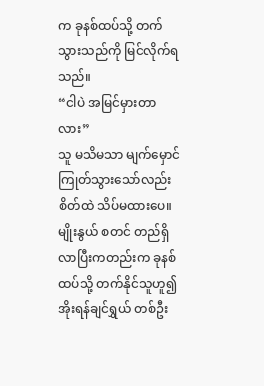က ခုနစ်ထပ်သို့ တက်သွားသည်ကို မြင်လိုက်ရသည်။
“ငါပဲ အမြင်မှားတာလား”
သူ မသိမသာ မျက်မှောင်ကြုတ်သွားသော်လည်း စိတ်ထဲ သိပ်မထားပေ။
မျိုးနွယ် စတင် တည်ရှိလာပြီးကတည်းက ခုနစ်ထပ်သို့ တက်နိုင်သူဟူ၍ အိုးရန်ချင်ရွှယ် တစ်ဦး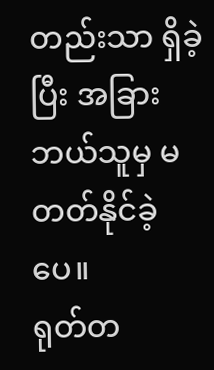တည်းသာ ရှိခဲ့ပြီး အခြား ဘယ်သူမှ မတတ်နိုင်ခဲ့ပေ။
ရုတ်တ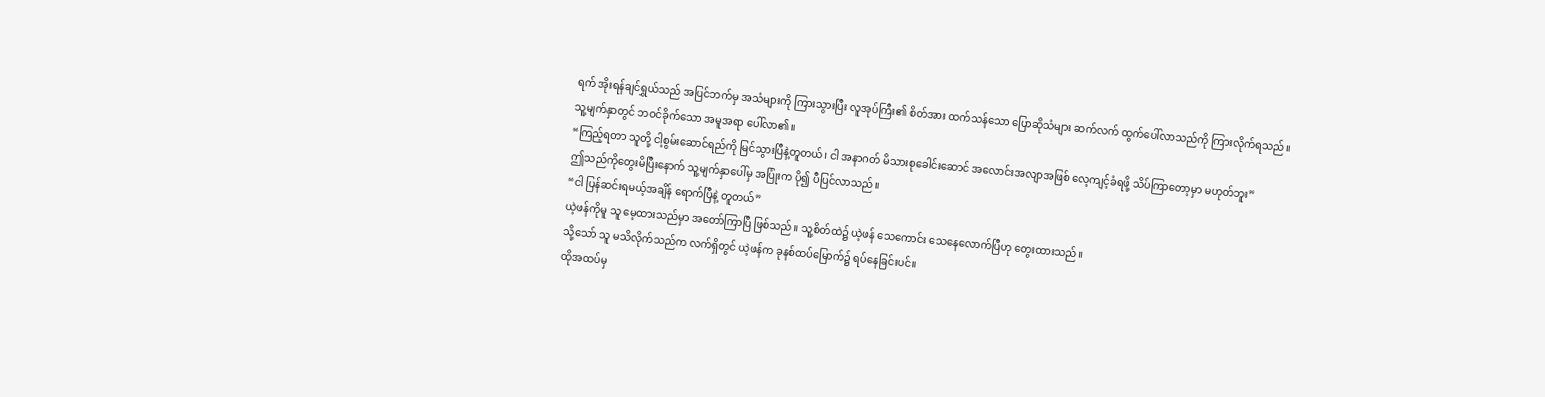ရက် အိုးရန်ချင်ရွှယ်သည် အပြင်ဘက်မှ အသံများကို ကြားသွားပြီး လူအုပ်ကြီး၏ စိတ်အား ထက်သန်သော ပြောဆိုသံများ ဆက်လက် ထွက်ပေါ်လာသည်ကို ကြားလိုက်ရသည်။
သူ့မျက်နှာတွင် ဘဝင်ခိုက်သော အမူအရာ ပေါ်လာ၏။
“ကြည့်ရတာ သူတို့ ငါ့စွမ်းဆောင်ရည်ကို မြင်သွားပြီနဲ့တူတယ်၊ ငါ အနာဂတ် မိသားစုခေါင်းဆောင် အလောင်းအလျာအဖြစ် လေ့ကျင့်ခံရဖို့ သိပ်ကြာတော့မှာ မဟုတ်ဘူး”
ဤသည်ကိုတွေးမိပြီးနောက် သူ့မျက်နှာပေါ်မှ အပြုံးက ပို၍ ပီပြင်လာသည်။
“ငါ ပြန်ဆင်းရမယ့်အချိန် ရောက်ပြီနဲ့ တူတယ်”
ယဲ့ဖန်ကိုမူ သူ မေ့ထားသည်မှာ အတော်ကြာပြီ ဖြစ်သည်။ သူ့စိတ်ထဲ၌ ယဲ့ဖန် သေကောင်း သေနေလောက်ပြီဟု တွေးထားသည်။
သို့သော် သူ မသိလိုက်သည်က လက်ရှိတွင် ယဲ့ဖန်က ခုနစ်ထပ်မြောက်၌ ရပ်နေခြင်းပင်။
ထိုအထပ်မှ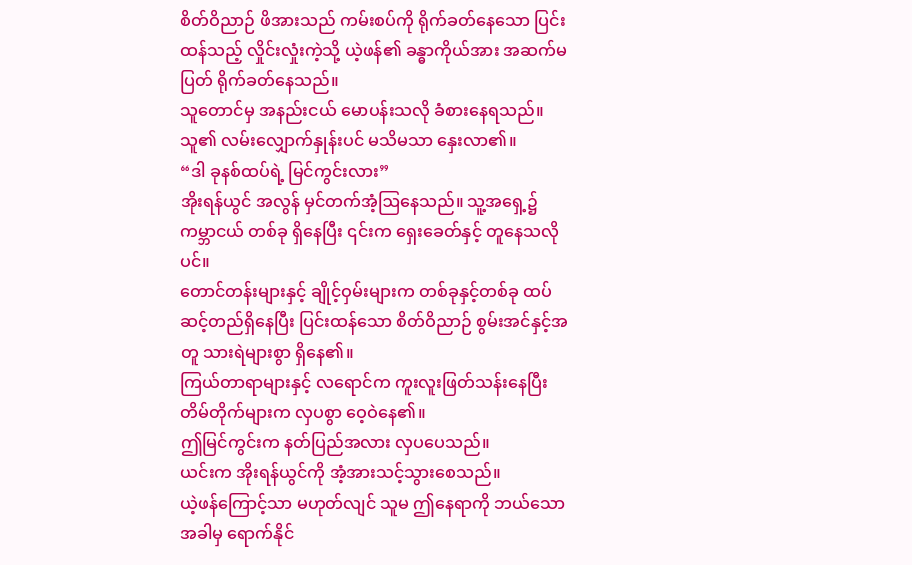စိတ်ဝိညာဉ် ဖိအားသည် ကမ်းစပ်ကို ရိုက်ခတ်နေသော ပြင်းထန်သည့် လှိုင်းလှုံးကဲ့သို့ ယဲ့ဖန်၏ ခန္ဓာကိုယ်အား အဆက်မပြတ် ရိုက်ခတ်နေသည်။
သူတောင်မှ အနည်းငယ် မောပန်းသလို ခံစားနေရသည်။ သူ၏ လမ်းလျှောက်နှုန်းပင် မသိမသာ နှေးလာ၏။
“ဒါ ခုနစ်ထပ်ရဲ့ မြင်ကွင်းလား”
အိုးရန်ယွင် အလွန် မှင်တက်အံ့ဩနေသည်။ သူ့အရှေ့၌ ကမ္ဘာငယ် တစ်ခု ရှိနေပြီး ၎င်းက ရှေးခေတ်နှင့် တူနေသလိုပင်။
တောင်တန်းများနှင့် ချိုင့်ဝှမ်းများက တစ်ခုနှင့်တစ်ခု ထပ်ဆင့်တည်ရှိနေပြီး ပြင်းထန်သော စိတ်ဝိညာဉ် စွမ်းအင်နှင့်အတူ သားရဲများစွာ ရှိနေ၏။
ကြယ်တာရာများနှင့် လရောင်က ကူးလူးဖြတ်သန်းနေပြီး တိမ်တိုက်များက လှပစွာ ဝေ့ဝဲနေ၏။
ဤမြင်ကွင်းက နတ်ပြည်အလား လှပပေသည်။
ယင်းက အိုးရန်ယွင်ကို အံ့အားသင့်သွားစေသည်။
ယဲ့ဖန်ကြောင့်သာ မဟုတ်လျင် သူမ ဤနေရာကို ဘယ်သောအခါမှ ရောက်နိုင်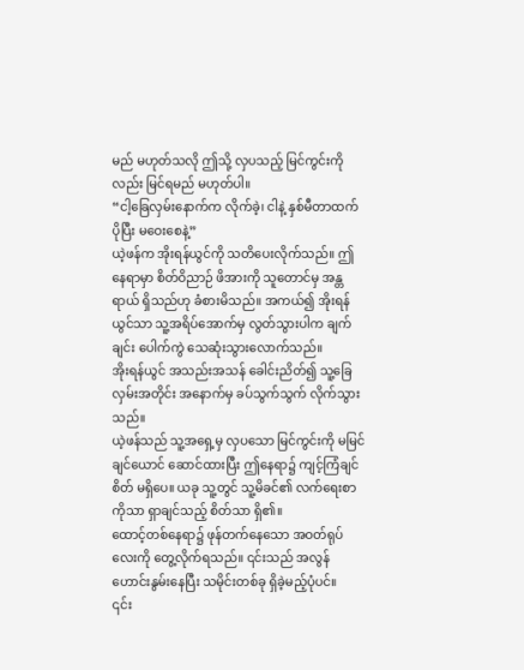မည် မဟုတ်သလို ဤသို့ လှပသည့် မြင်ကွင်းကိုလည်း မြင်ရမည် မဟုတ်ပါ။
“ငါ့ခြေလှမ်းနောက်က လိုက်ခဲ့၊ ငါနဲ့ နှစ်မီတာထက်ပိုပြီး မဝေးစေနဲ့”
ယဲ့ဖန်က အိုးရန်ယွင်ကို သတိပေးလိုက်သည်။ ဤနေရာမှာ စိတ်ဝိညာဉ် ဖိအားကို သူတောင်မှ အန္တရာယ် ရှိသည်ဟု ခံစားမိသည်။ အကယ်၍ အိုးရန်ယွင်သာ သူ့အရိပ်အောက်မှ လွတ်သွားပါက ချက်ချင်း ပေါက်ကွဲ သေဆုံးသွားလောက်သည်။
အိုးရန်ယွင် အသည်းအသန် ခေါင်းညိတ်၍ သူ့ခြေလှမ်းအတိုင်း အနောက်မှ ခပ်သွက်သွက် လိုက်သွားသည်။
ယဲ့ဖန်သည် သူ့အရှေ့မှ လှပသော မြင်ကွင်းကို မမြင်ချင်ယောင် ဆောင်ထားပြီး ဤနေရာ၌ ကျင့်ကြံချင်စိတ် မရှိပေ။ ယခု သူ့တွင် သူ့မိခင်၏ လက်ရေးစာကိုသာ ရှာချင်သည့် စိတ်သာ ရှိ၏။
ထောင့်တစ်နေရာ၌ ဖုန်တက်နေသော အဝတ်ရုပ်လေးကို တွေ့လိုက်ရသည်။ ၎င်းသည် အလွန် ဟောင်းနွမ်းနေပြီး သမိုင်းတစ်ခု ရှိခဲ့မည့်ပုံပင်။
၎င်း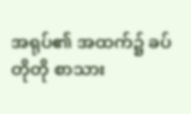အရုပ်၏ အထက်၌ ခပ်တိုတို စာသား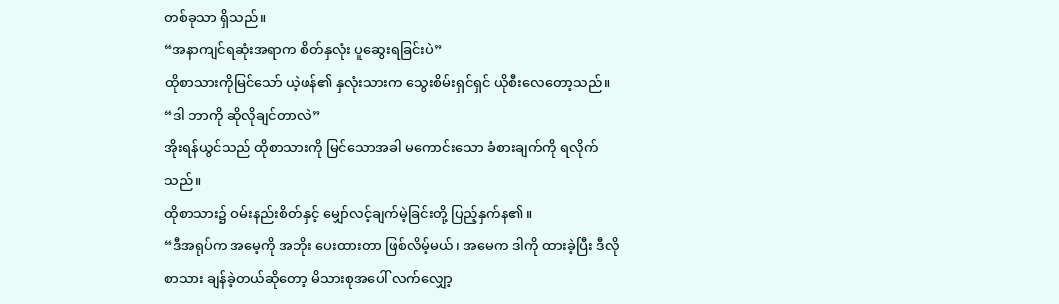တစ်ခုသာ ရှိသည်။
“အနာကျင်ရဆုံးအရာက စိတ်နှလုံး ပူဆွေးရခြင်းပဲ”
ထိုစာသားကိုမြင်သော် ယဲ့ဖန်၏ နှလုံးသားက သွေးစိမ်းရှင်ရှင် ယိုစီးလေတော့သည်။
“ဒါ ဘာကို ဆိုလိုချင်တာလဲ”
အိုးရန်ယွင်သည် ထိုစာသားကို မြင်သောအခါ မကောင်းသော ခံစားချက်ကို ရလိုက်သည်။
ထိုစာသား၌ ဝမ်းနည်းစိတ်နှင့် မျှော်လင့်ချက်မဲ့ခြင်းတို့ ပြည့်နှက်န၏။
“ဒီအရုပ်က အမေ့ကို အဘိုး ပေးထားတာ ဖြစ်လိမ့်မယ်၊ အမေက ဒါကို ထားခဲ့ပြီး ဒီလို စာသား ချန်ခဲ့တယ်ဆိုတော့ မိသားစုအပေါ် လက်လျှော့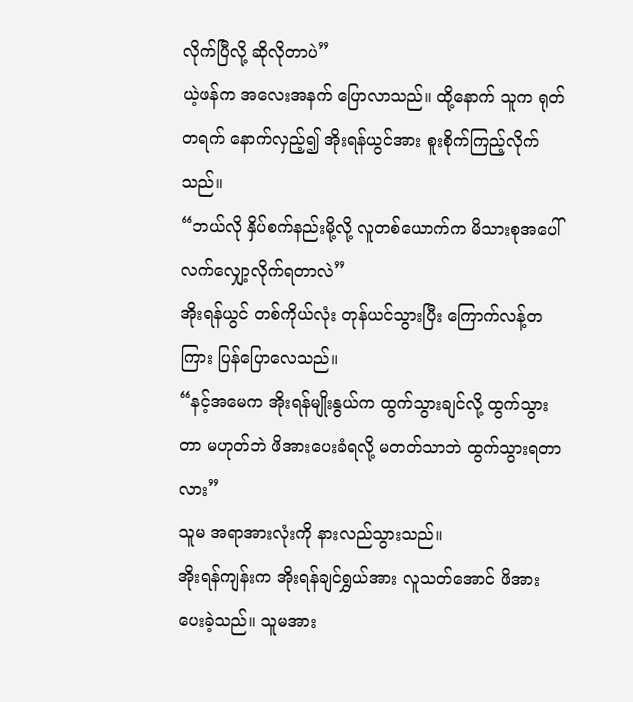လိုက်ပြီလို့ ဆိုလိုတာပဲ”
ယဲ့ဖန်က အလေးအနက် ပြောလာသည်။ ထို့နောက် သူက ရုတ်တရက် နောက်လှည့်၍ အိုးရန်ယွင်အား စူးစိုက်ကြည့်လိုက်သည်။
“ဘယ်လို နှိပ်စက်နည်းမို့လို့ လူတစ်ယောက်က မိသားစုအပေါ် လက်လျှော့လိုက်ရတာလဲ”
အိုးရန်ယွင် တစ်ကိုယ်လုံး တုန်ယင်သွားပြီး ကြောက်လန့်တကြား ပြန်ပြောလေသည်။
“နင့်အမေက အိုးရန်မျိုးနွယ်က ထွက်သွားချင်လို့ ထွက်သွားတာ မဟုတ်ဘဲ ဖိအားပေးခံရလို့ မတတ်သာဘဲ ထွက်သွားရတာလား”
သူမ အရာအားလုံးကို နားလည်သွားသည်။
အိုးရန်ကျန်းက အိုးရန်ချင်ရွှယ်အား လူသတ်အောင် ဖိအားပေးခဲ့သည်။ သူမအား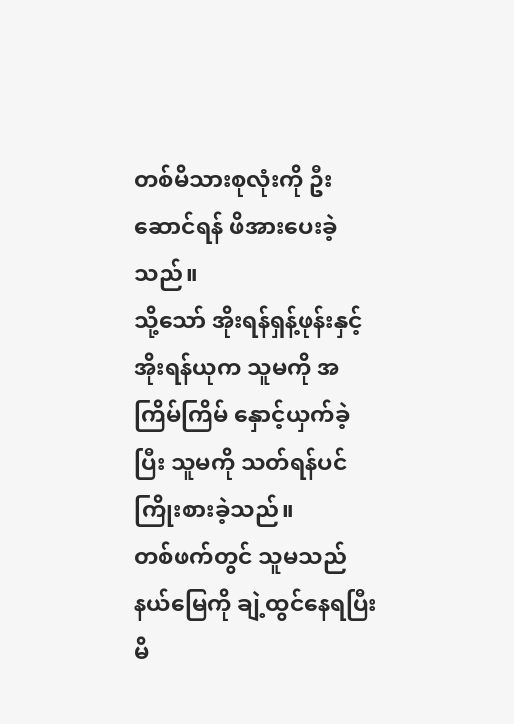တစ်မိသားစုလုံးကို ဦးဆောင်ရန် ဖိအားပေးခဲ့သည်။
သို့သော် အိုးရန်ရှန့်ဖုန်းနှင့် အိုးရန်ယုက သူမကို အကြိမ်ကြိမ် နှောင့်ယှက်ခဲ့ပြီး သူမကို သတ်ရန်ပင် ကြိုးစားခဲ့သည်။
တစ်ဖက်တွင် သူမသည် နယ်မြေကို ချဲ့ထွင်နေရပြီး မိ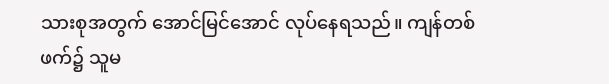သားစုအတွက် အောင်မြင်အောင် လုပ်နေရသည်။ ကျန်တစ်ဖက်၌ သူမ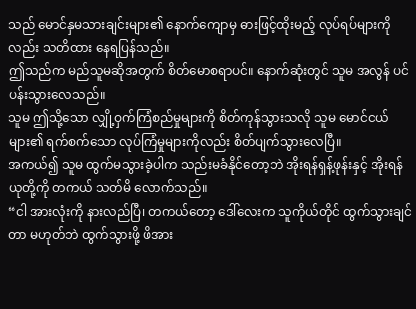သည် မောင်နှမသားချင်းများ၏ နောက်ကျောမှ ဓားဖြင့်ထိုးမည့် လုပ်ရပ်များကိုလည်း သတိထား နေရပြန်သည်။
ဤသည်က မည်သူမဆိုအတွက် စိတ်မောစရာပင်။ နောက်ဆုံးတွင် သူမ အလွန် ပင်ပန်းသွားလေသည်။
သူမ ဤသို့သော လျှို့ဝှက်ကြံစည်မှုများကို စိတ်ကုန်သွားသလို သူမ မောင်ငယ်များ၏ ရက်စက်သော လုပ်ကြံမှုများကိုလည်း စိတ်ပျက်သွားလေပြီ။
အကယ်၍ သူမ ထွက်မသွားခဲ့ပါက သည်းမခံနိုင်တော့ဘဲ အိုးရန်ရှန့်ဖုန်းနှင့် အိုးရန်ယုတို့ကို တကယ် သတ်မိ လောက်သည်။
“ငါ အားလုံးကို နားလည်ပြီ၊ တကယ်တော့ ဒေါ်လေးက သူကိုယ်တိုင် ထွက်သွားချင်တာ မဟုတ်ဘဲ ထွက်သွားဖို့ ဖိအား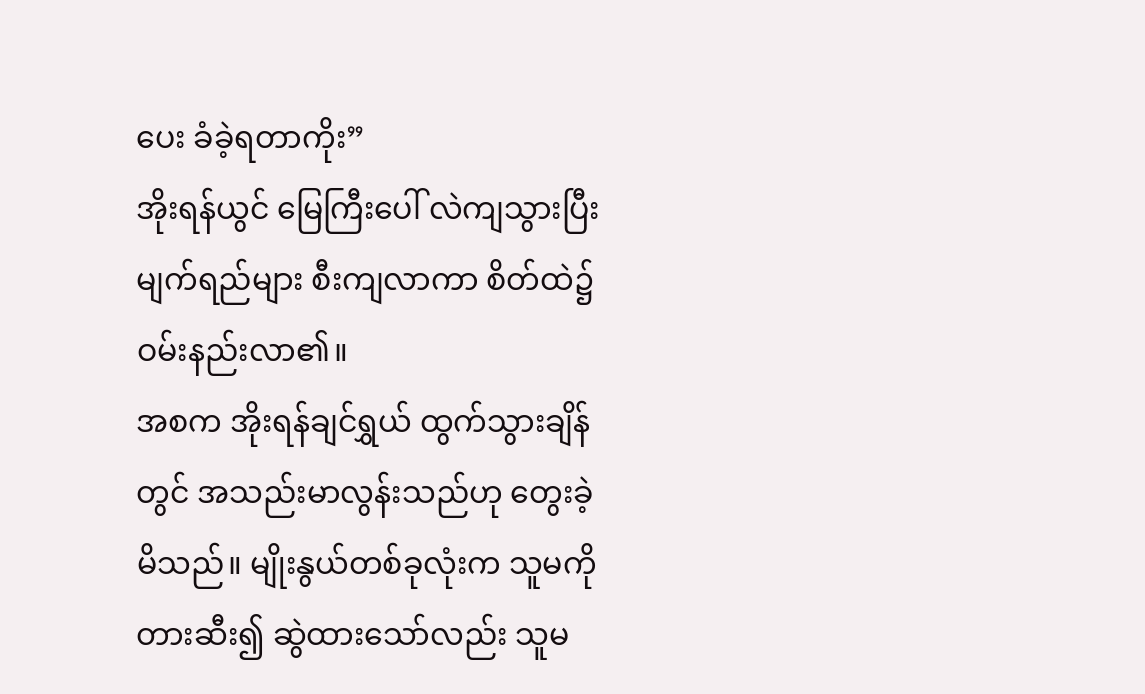ပေး ခံခဲ့ရတာကိုး”
အိုးရန်ယွင် မြေကြီးပေါ် လဲကျသွားပြီး မျက်ရည်များ စီးကျလာကာ စိတ်ထဲ၌ ဝမ်းနည်းလာ၏။
အစက အိုးရန်ချင်ရွှယ် ထွက်သွားချိန်တွင် အသည်းမာလွန်းသည်ဟု တွေးခဲ့မိသည်။ မျိုးနွယ်တစ်ခုလုံးက သူမကို တားဆီး၍ ဆွဲထားသော်လည်း သူမ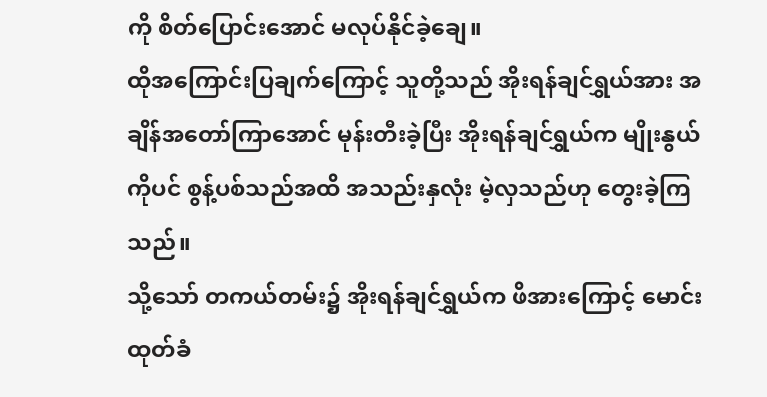ကို စိတ်ပြောင်းအောင် မလုပ်နိုင်ခဲ့ချေ။
ထိုအကြောင်းပြချက်ကြောင့် သူတို့သည် အိုးရန်ချင်ရွှယ်အား အချိန်အတော်ကြာအောင် မုန်းတီးခဲ့ပြီး အိုးရန်ချင်ရွှယ်က မျိုးနွယ်ကိုပင် စွန့်ပစ်သည်အထိ အသည်းနှလုံး မဲ့လှသည်ဟု တွေးခဲ့ကြသည်။
သို့သော် တကယ်တမ်း၌ အိုးရန်ချင်ရွှယ်က ဖိအားကြောင့် မောင်းထုတ်ခံ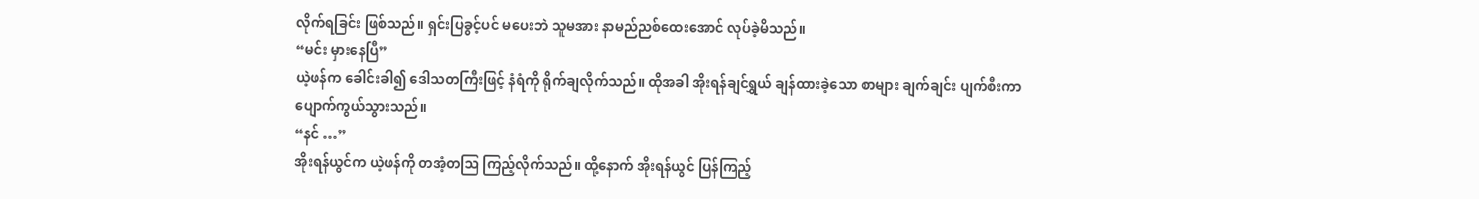လိုက်ရခြင်း ဖြစ်သည်။ ရှင်းပြခွင့်ပင် မပေးဘဲ သူမအား နာမည်ညစ်ထေးအောင် လုပ်ခဲ့မိသည်။
“မင်း မှားနေပြီ”
ယဲ့ဖန်က ခေါင်းခါ၍ ဒေါသတကြီးဖြင့် နံရံကို ရိုက်ချလိုက်သည်။ ထိုအခါ အိုးရန်ချင်ရွှယ် ချန်ထားခဲ့သော စာများ ချက်ချင်း ပျက်စီးကာ ပျောက်ကွယ်သွားသည်။
“နင် …”
အိုးရန်ယွင်က ယဲ့ဖန်ကို တအံ့တဩ ကြည့်လိုက်သည်။ ထို့နောက် အိုးရန်ယွင် ပြန်ကြည့်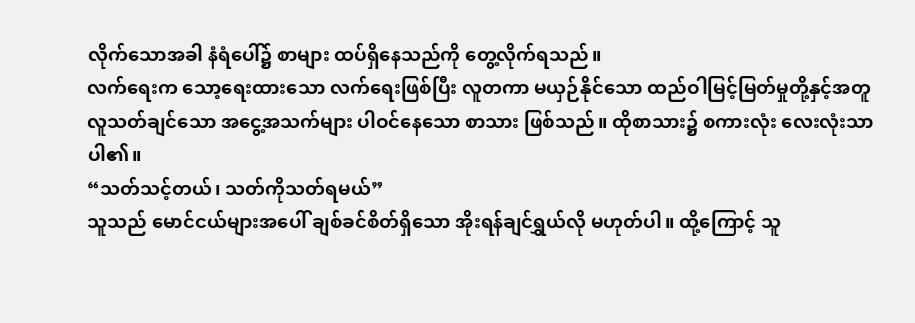လိုက်သောအခါ နံရံပေါ်၌ စာများ ထပ်ရှိနေသည်ကို တွေ့လိုက်ရသည်။
လက်ရေးက သော့ရေးထားသော လက်ရေးဖြစ်ပြီး လူတကာ မယှဉ်နိုင်သော ထည်ဝါမြင့်မြတ်မှုတို့နှင့်အတူ လူသတ်ချင်သော အငွေ့အသက်များ ပါဝင်နေသော စာသား ဖြစ်သည်။ ထိုစာသား၌ စကားလုံး လေးလုံးသာ ပါ၏။
“သတ်သင့်တယ်၊ သတ်ကိုသတ်ရမယ်”
သူသည် မောင်ငယ်များအပေါ် ချစ်ခင်စိတ်ရှိသော အိုးရန်ချင်ရွှယ်လို မဟုတ်ပါ။ ထို့ကြောင့် သူ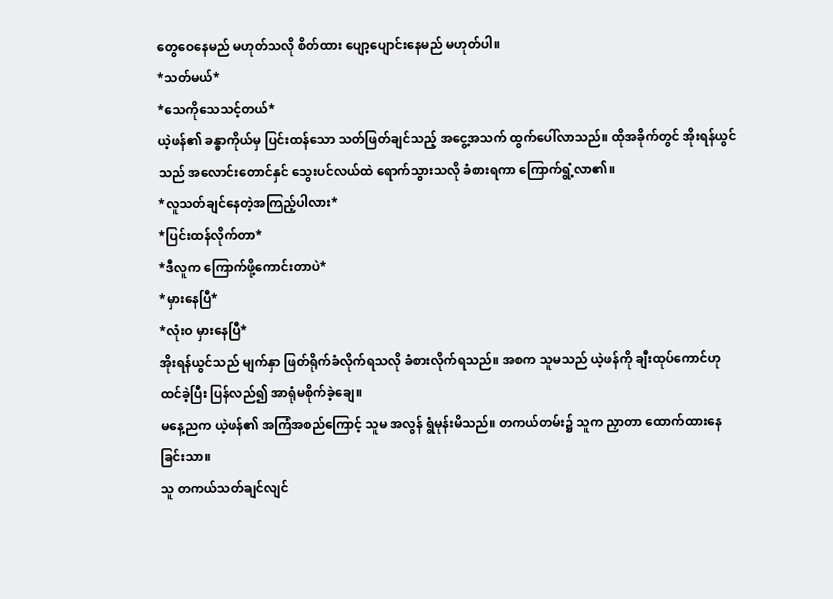တွေဝေနေမည် မဟုတ်သလို စိတ်ထား ပျော့ပျောင်းနေမည် မဟုတ်ပါ။
*သတ်မယ်*
*သေကိုသေသင့်တယ်*
ယဲ့ဖန်၏ ခန္ဓာကိုယ်မှ ပြင်းထန်သော သတ်ဖြတ်ချင်သည့် အငွေ့အသက် ထွက်ပေါ်လာသည်။ ထိုအခိုက်တွင် အိုးရန်ယွင်သည် အလောင်းတောင်နှင် သွေးပင်လယ်ထဲ ရောက်သွားသလို ခံစားရကာ ကြောက်ရွံ့လာ၏။
*လူသတ်ချင်နေတဲ့အကြည့်ပါလား*
*ပြင်းထန်လိုက်တာ*
*ဒီလူက ကြောက်ဖို့ကောင်းတာပဲ*
*မှားနေပြီ*
*လုံးဝ မှားနေပြီ*
အိုးရန်ယွင်သည် မျက်နှာ ဖြတ်ရိုက်ခံလိုက်ရသလို ခံစားလိုက်ရသည်။ အစက သူမသည် ယဲ့ဖန်ကို ချီးထုပ်ကောင်ဟု ထင်ခဲ့ပြီး ပြန်လည်၍ အာရုံမစိုက်ခဲ့ချေ။
မနေ့ညက ယဲ့ဖန်၏ အကြံအစည်ကြောင့် သူမ အလွန် ရွံမုန်းမိသည်။ တကယ်တမ်း၌ သူက ညှာတာ ထောက်ထားနေခြင်းသာ။
သူ တကယ်သတ်ချင်လျင်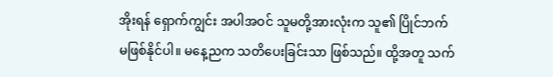အိုးရန် ရှောက်ကျွင်း အပါအဝင် သူမတို့အားလုံးက သူ၏ ပြိုင်ဘက် မဖြစ်နိုင်ပါ။ မနေ့ညက သတိပေးခြင်းသာ ဖြစ်သည်။ ထို့အတူ သက်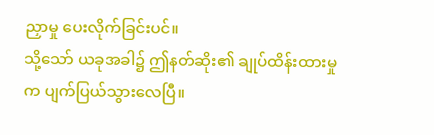ညှာမှု ပေးလိုက်ခြင်းပင်။
သို့သော် ယခုအခါ၌ ဤနတ်ဆိုး၏ ချုပ်ထိန်းထားမှုက ပျက်ပြယ်သွားလေပြီ။